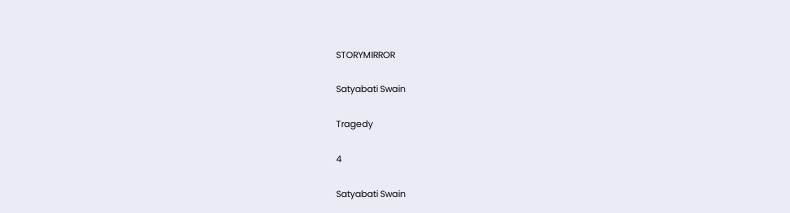STORYMIRROR

Satyabati Swain

Tragedy

4

Satyabati Swain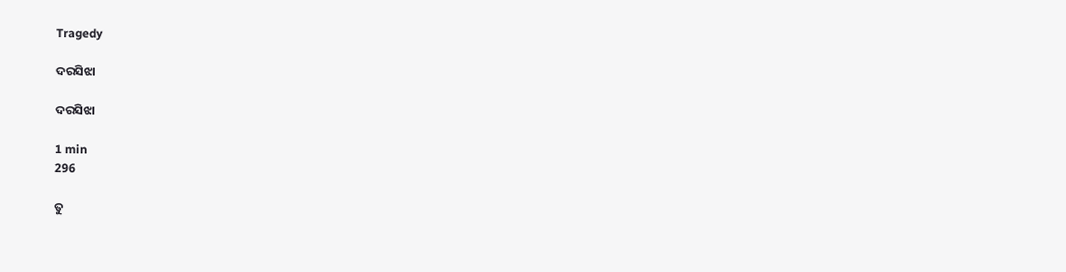Tragedy

ଦରସିଝା

ଦରସିଝା

1 min
296

ତୁ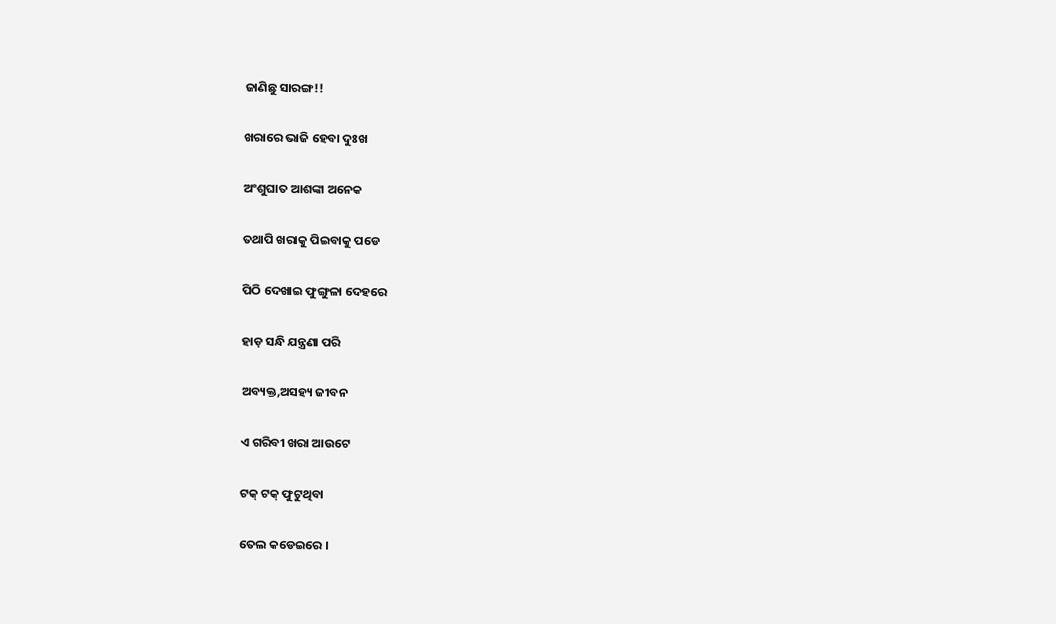ଜାଣିଛୁ ସାରଙ୍ଗ!!

ଖରାରେ ଭାଜି ହେବା ଦୁଃଖ

ଅଂଶୁଘାତ ଆଶଙ୍କା ଅନେକ

ତଥାପି ଖରାକୁ ପିଇବାକୁ ପଡେ

ପିଠି ଦେଖାଇ ଫୁଙ୍ଗୁଳା ଦେହରେ

ହାଡ଼ ସନ୍ଧି ଯନ୍ତ୍ରଣା ପରି

ଅବ୍ୟକ୍ତ,ଅସହ୍ୟ ଜୀବନ

ଏ ଗରିବୀ ଖରା ଆଉଟେ

ଟକ୍ ଟକ୍ ଫୁଟୁଥିବା

ତେଲ କଡେଇରେ ।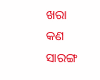ଖରା କଣ ସାରଙ୍ଗ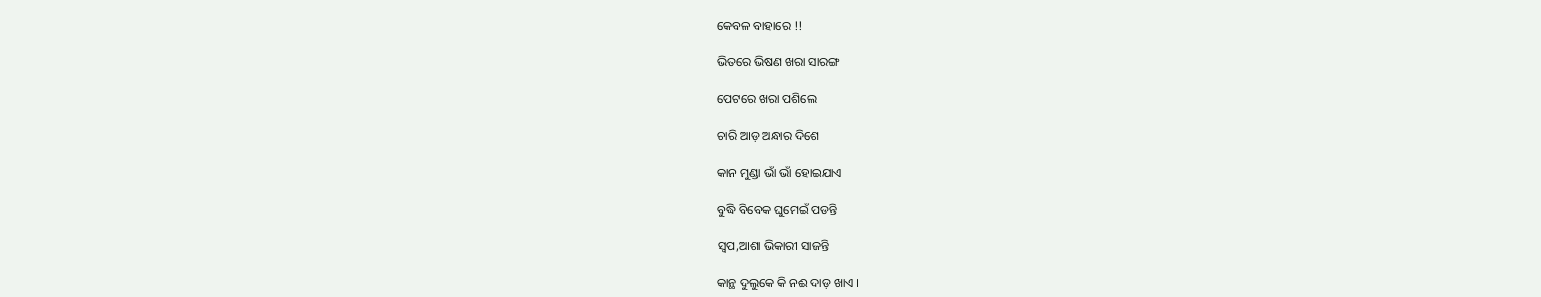କେବଳ ବାହାରେ !!

ଭିତରେ ଭିଷଣ ଖରା ସାରଙ୍ଗ

ପେଟରେ ଖରା ପଶିଲେ

ଚାରି ଆଡ଼ ଅନ୍ଧାର ଦିଶେ

କାନ ମୁଣ୍ଡା ଭାଁ ଭାଁ ହୋଇଯାଏ

ବୁଦ୍ଧି ବିବେକ ଘୁମେଇଁ ପଡନ୍ତି

ସ୍ୱପ,ଆଶା ଭିକାରୀ ସାଜନ୍ତି

କାନ୍ଥ ଦୁଲୁକେ କି ନଈ ଦାଡ଼ ଖାଏ ।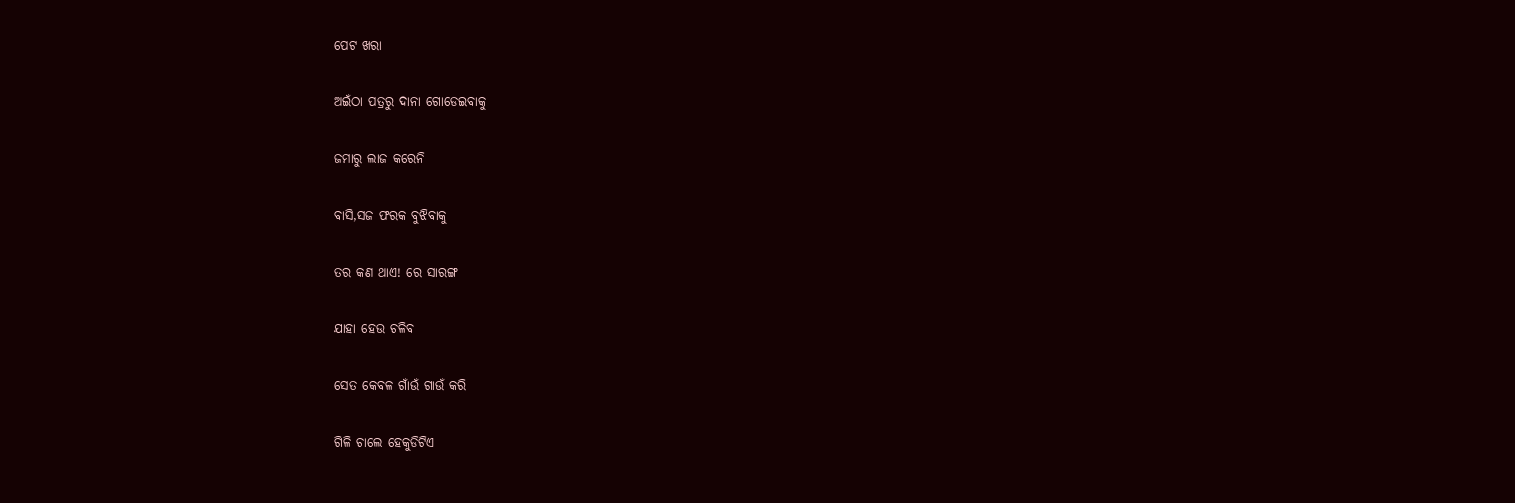ପେଟ ଖରା

ଅଇଁଠା ପତ୍ରରୁ ଦାନା ଗୋଡେଇବାକୁ

ଜମାରୁ ଲାଜ କରେନି

ବାସି,ସଜ ଫରକ ବୁଝିବାକୁ

ତର କଣ ଥାଏ! ରେ ସାରଙ୍ଗ

ଯାହା ହେଉ ଚଳିବ

ସେତ କେବଳ ଗାଁଉଁ ଗାଉଁ କରି

ଗିଳି ଚାଲେ ହେକୁଡିଟିଏ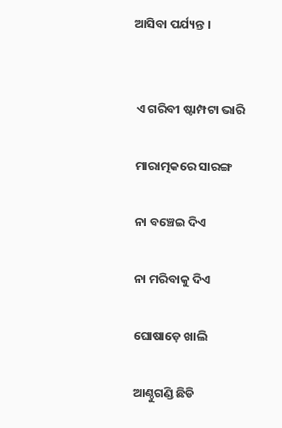ଆସିବା ପର୍ଯ୍ୟନ୍ତ ।


 ଏ ଗରିବୀ ଷ୍ଟାମ୍ପଟା ଭାରି

 ମାରାତ୍ମକରେ ସାରଙ୍ଗ

 ନା ବଞ୍ଚେଇ ଦିଏ

 ନା ମରିବାକୁ ଦିଏ

 ଘୋଷାଡ଼େ ଖାଲି

 ଆଣ୍ଠୁଗଣ୍ଡି ଛିଡି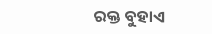ରକ୍ତ ବୁହାଏ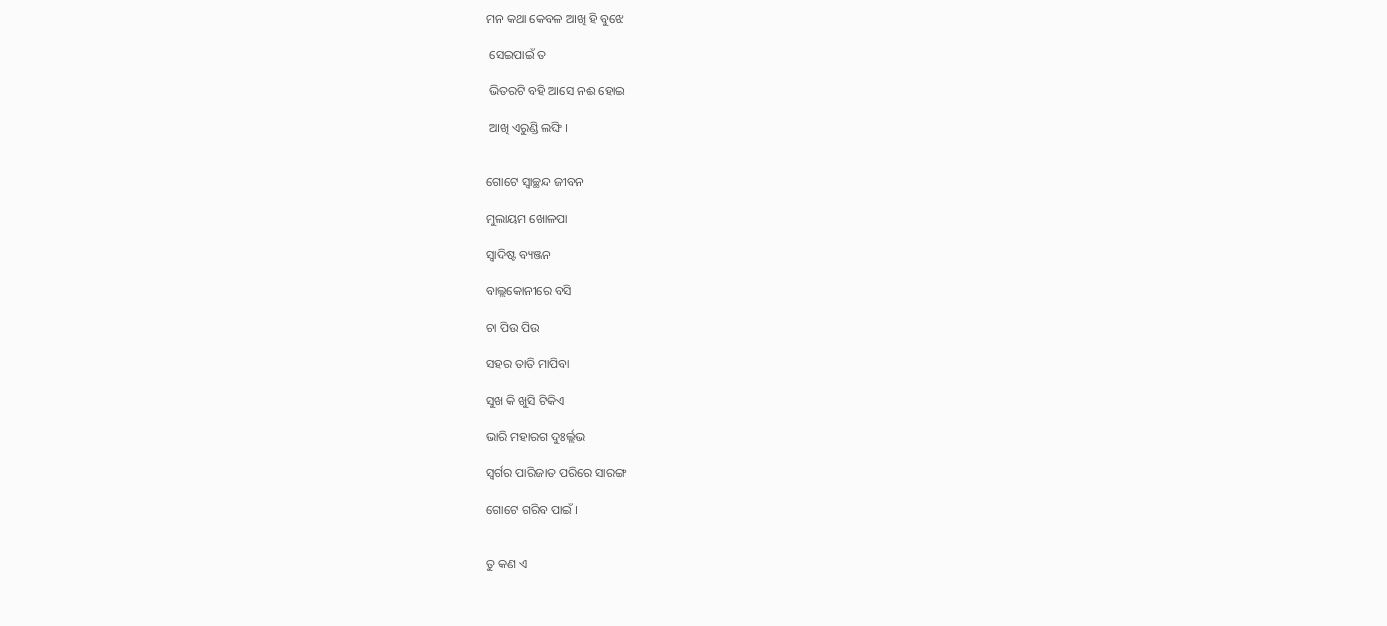ମନ କଥା କେବଳ ଆଖି ହି ବୁଝେ

 ସେଇପାଇଁ ତ

 ଭିତରଟି ବହି ଆସେ ନଈ ହୋଇ

 ଆଖି ଏରୁଣ୍ଡି ଲଙ୍ଘି ।


ଗୋଟେ ସ୍ୱାଚ୍ଛନ୍ଦ ଜୀବନ

ମୁଲାୟମ ଖୋଳପା

ସ୍ୱାଦିଷ୍ଟ ବ୍ୟଞ୍ଜନ

ବାଲ୍ଲକୋନୀରେ ବସି

ଚା ପିଉ ପିଉ

ସହର ତାତି ମାପିବା

ସୁଖ କି ଖୁସି ଟିକିଏ

ଭାରି ମହାରଗ ଦୁଃର୍ଲ୍ଲଭ

ସ୍ୱର୍ଗର ପାରିଜାତ ପରିରେ ସାରଙ୍ଗ

ଗୋଟେ ଗରିବ ପାଇଁ ।


ତୁ କଣ ଏ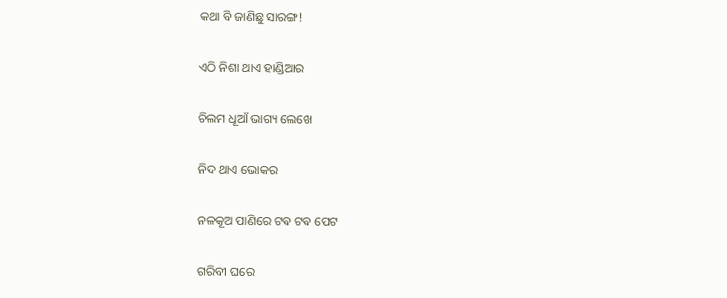କଥା ବି ଜାଣିଛୁ ସାରଙ୍ଗ!

ଏଠି ନିଶା ଥାଏ ହାଣ୍ଡିଆର

ଚିଲମ ଧୂଆଁ ଭାଗ୍ୟ ଲେଖେ

ନିଦ ଥାଏ ଭୋକର

ନଳକୂଅ ପାଣିରେ ଟଵ ଟଵ ପେଟ

ଗରିବୀ ଘରେ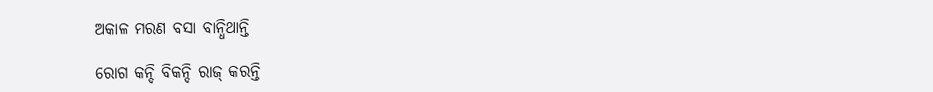ଅକାଳ ମରଣ ବସା ବାନ୍ଧିଥାନ୍ତି

ରୋଗ କନ୍ଦି ବିକନ୍ଦି ରାଜ୍ କରନ୍ତି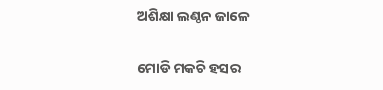ଅଶିକ୍ଷା ଲଣ୍ଠନ ଜାଳେ

ମୋଡି ମକଚି ହସର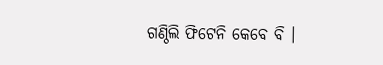ଗଣ୍ଠିଲି ଫିଟେନି କେବେ ବି ।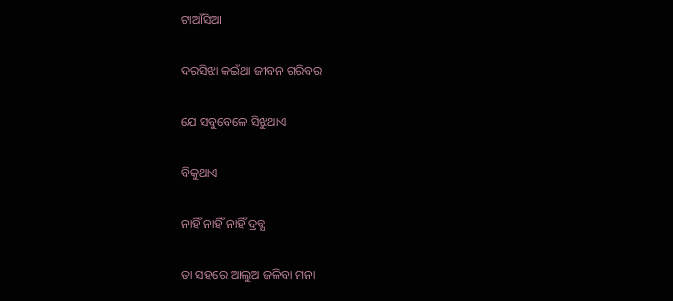ଟାଆଁସିଆ

ଦରସିଝା କଇଁଥା ଜୀବନ ଗରିବର

ଯେ ସବୁବେଳେ ସିଝୁଥାଏ

ବିକୁଥାଏ

ନାହିଁ ନାହିଁ ନାହିଁ ଦ୍ରବ୍ଯ

ତା ସହରେ ଆଲୁଅ ଜଳିବା ମନା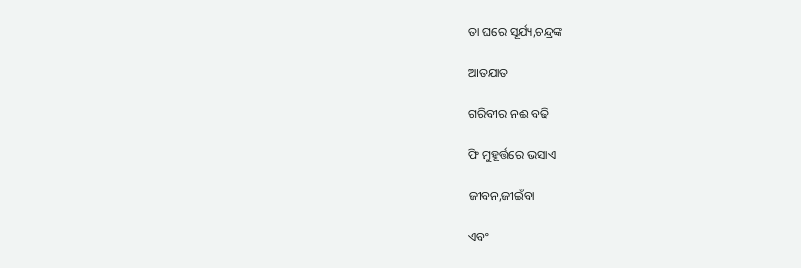ତା ଘରେ ସୂର୍ଯ୍ୟ,ଚନ୍ଦ୍ରଙ୍କ

ଆତଯାତ

ଗରିବୀର ନଈ ବଢି

ଫି ମୁହୂର୍ତ୍ତରେ ଭସାଏ

ଜୀବନ,ଜୀଇଁବା

ଏବଂ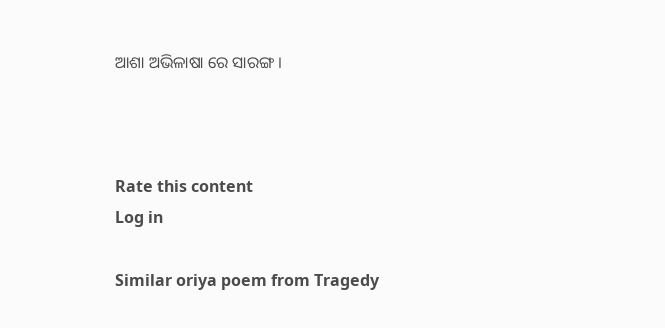ଆଶା ଅଭିଳାଷା ରେ ସାରଙ୍ଗ ।



Rate this content
Log in

Similar oriya poem from Tragedy